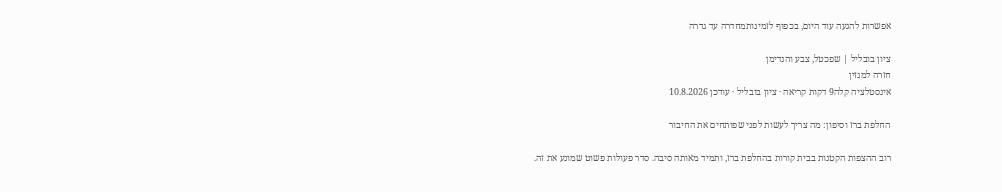אפשרות להגעה עוד היום, בכפוף לזמינותמחדרה עד גדרה

ציון בובליל | שפכטל, צבע והנדימן
חזרה למגזין
אינסטלציה קלה9 דקות קריאה · ציון בובליל · עודכן 10.8.2026

החלפת ברז וסיפון: מה צריך לעשות לפני שפותחים את החיבור

רוב ההצפות הקטנות בבית קורות בהחלפת ברז, ותמיד מאותה סיבה. סדר פעולות פשוט שמונע את זה.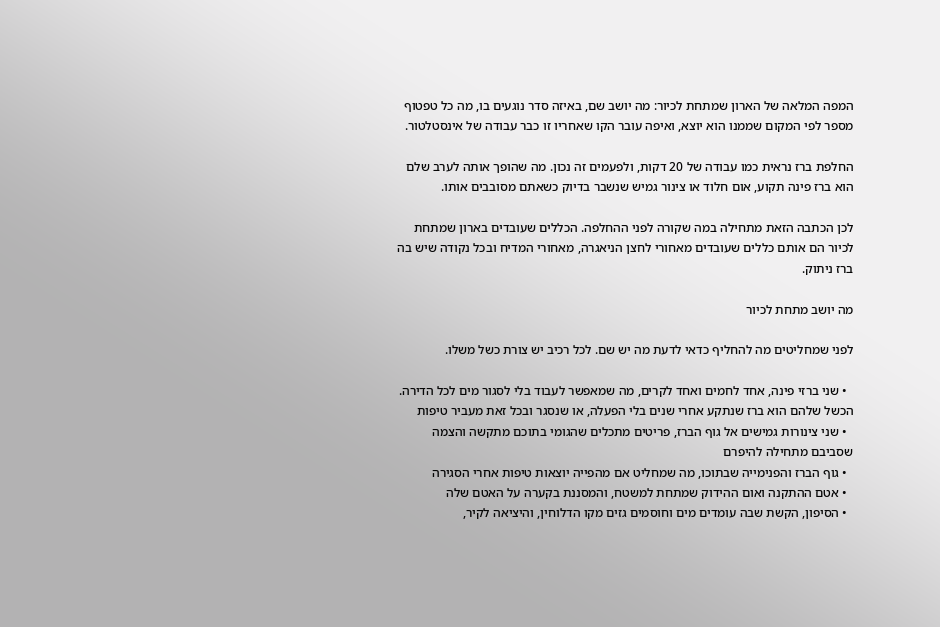המפה המלאה של הארון שמתחת לכיור: מה יושב שם, באיזה סדר נוגעים בו, מה כל טפטוף מספר לפי המקום שממנו הוא יוצא, ואיפה עובר הקו שאחריו זו כבר עבודה של אינסטלטור.

החלפת ברז נראית כמו עבודה של 20 דקות, ולפעמים זה נכון. מה שהופך אותה לערב שלם הוא ברז פינה תקוע, אום חלוד או צינור גמיש שנשבר בדיוק כשאתם מסובבים אותו.

לכן הכתבה הזאת מתחילה במה שקורה לפני ההחלפה. הכללים שעובדים בארון שמתחת לכיור הם אותם כללים שעובדים מאחורי לחצן הניאגרה, מאחורי המדיח ובכל נקודה שיש בה ברז ניתוק.

מה יושב מתחת לכיור

לפני שמחליטים מה להחליף כדאי לדעת מה יש שם. לכל רכיב יש צורת כשל משלו.

  • שני ברזי פינה, אחד לחמים ואחד לקרים, מה שמאפשר לעבוד בלי לסגור מים לכל הדירה. הכשל שלהם הוא ברז שנתקע אחרי שנים בלי הפעלה, או שנסגר ובכל זאת מעביר טיפות
  • שני צינורות גמישים אל גוף הברז, פריטים מתכלים שהגומי בתוכם מתקשה והצמה שסביבם מתחילה להיפרם
  • גוף הברז והפנימייה שבתוכו, מה שמחליט אם מהפייה יוצאות טיפות אחרי הסגירה
  • אטם ההתקנה ואום ההידוק שמתחת למשטח, והמסננת בקערה על האטם שלה
  • הסיפון, הקשת שבה עומדים מים וחוסמים גזים מקו הדלוחין, והיציאה לקיר,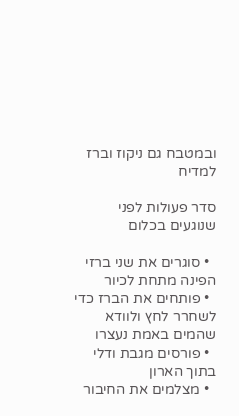ובמטבח גם ניקוז וברז למדיח

סדר פעולות לפני שנוגעים בכלום

  • סוגרים את שני ברזי הפינה מתחת לכיור
  • פותחים את הברז כדי לשחרר לחץ ולוודא שהמים באמת נעצרו
  • פורסים מגבת ודלי בתוך הארון
  • מצלמים את החיבור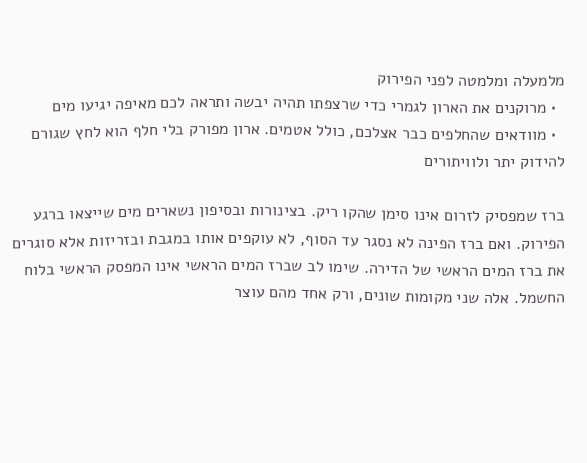מלמעלה ומלמטה לפני הפירוק
  • מרוקנים את הארון לגמרי כדי שרצפתו תהיה יבשה ותראה לכם מאיפה יגיעו מים
  • מוודאים שהחלפים כבר אצלכם, כולל אטמים. ארון מפורק בלי חלף הוא לחץ שגורם להידוק יתר ולוויתורים

ברז שמפסיק לזרום אינו סימן שהקו ריק. בצינורות ובסיפון נשארים מים שייצאו ברגע הפירוק. ואם ברז הפינה לא נסגר עד הסוף, לא עוקפים אותו במגבת ובזריזות אלא סוגרים את ברז המים הראשי של הדירה. שימו לב שברז המים הראשי אינו המפסק הראשי בלוח החשמל. אלה שני מקומות שונים, ורק אחד מהם עוצר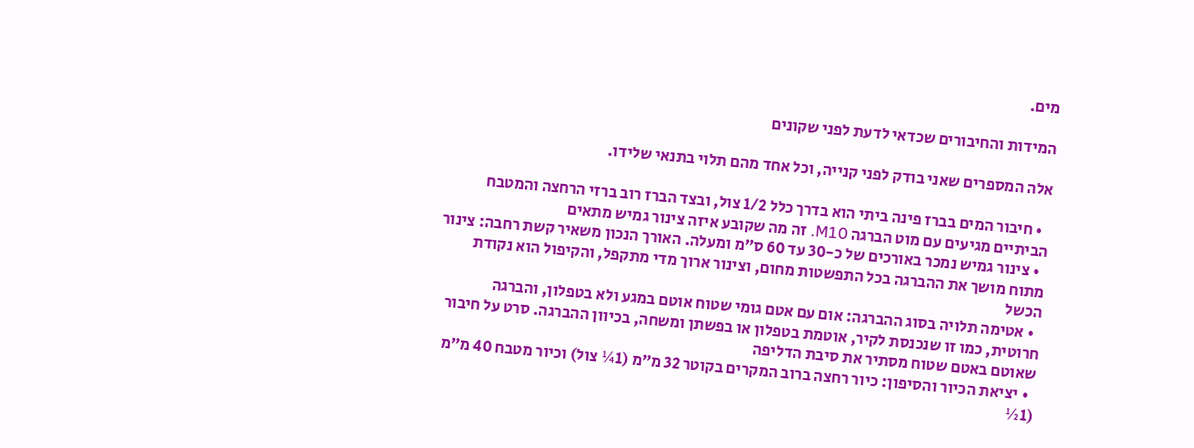מים.

המידות והחיבורים שכדאי לדעת לפני שקונים

אלה המספרים שאני בודק לפני קנייה, וכל אחד מהם תלוי בתנאי שלידו.

  • חיבור המים בברז פינה ביתי הוא בדרך כלל 1/2 צול, ובצד הברז רוב ברזי הרחצה והמטבח הביתיים מגיעים עם מוט הברגה M10. זה מה שקובע איזה צינור גמיש מתאים
  • צינור גמיש נמכר באורכים של כ-30 עד 60 ס״מ ומעלה. האורך הנכון משאיר קשת רחבה: צינור מתוח מושך את ההברגה בכל התפשטות מחום, וצינור ארוך מדי מתקפל, והקיפול הוא נקודת הכשל
  • אטימה תלויה בסוג ההברגה: אום עם אטם גומי שטוח אוטם במגע ולא בטפלון, והברגה חרוטית, כמו זו שנכנסת לקיר, אוטמת בטפלון או בפשתן ומשחה, בכיוון ההברגה. סרט על חיבור שאוטם באטם שטוח מסתיר את סיבת הדליפה
  • יציאת הכיור והסיפון: כיור רחצה ברוב המקרים בקוטר 32 מ״מ (1¼ צול) וכיור מטבח 40 מ״מ (1½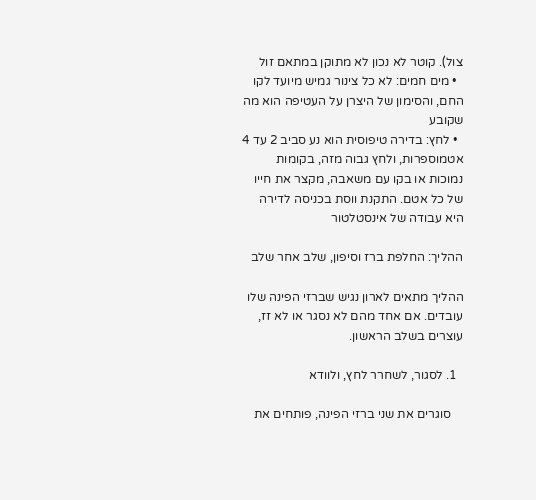צול). קוטר לא נכון לא מתוקן במתאם זול
  • מים חמים: לא כל צינור גמיש מיועד לקו החם, והסימון של היצרן על העטיפה הוא מה שקובע
  • לחץ: בדירה טיפוסית הוא נע סביב 2 עד 4 אטמוספרות, ולחץ גבוה מזה, בקומות נמוכות או בקו עם משאבה, מקצר את חייו של כל אטם. התקנת ווסת בכניסה לדירה היא עבודה של אינסטלטור

ההליך: החלפת ברז וסיפון, שלב אחר שלב

ההליך מתאים לארון נגיש שברזי הפינה שלו עובדים. אם אחד מהם לא נסגר או לא זז, עוצרים בשלב הראשון.

  1. לסגור, לשחרר לחץ, ולוודא

    סוגרים את שני ברזי הפינה, פותחים את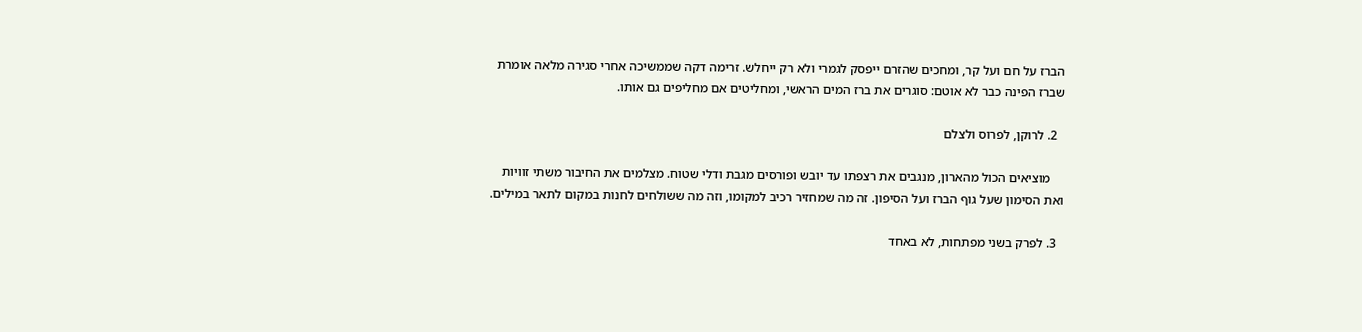הברז על חם ועל קר, ומחכים שהזרם ייפסק לגמרי ולא רק ייחלש. זרימה דקה שממשיכה אחרי סגירה מלאה אומרת שברז הפינה כבר לא אוטם: סוגרים את ברז המים הראשי, ומחליטים אם מחליפים גם אותו.

  2. לרוקן, לפרוס ולצלם

    מוציאים הכול מהארון, מנגבים את רצפתו עד יובש ופורסים מגבת ודלי שטוח. מצלמים את החיבור משתי זוויות ואת הסימון שעל גוף הברז ועל הסיפון. זה מה שמחזיר רכיב למקומו, וזה מה ששולחים לחנות במקום לתאר במילים.

  3. לפרק בשני מפתחות, לא באחד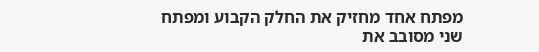מפתח אחד מחזיק את החלק הקבוע ומפתח שני מסובב את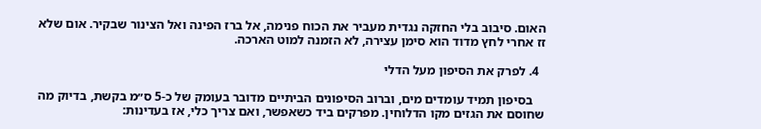האום. סיבוב בלי החזקה נגדית מעביר את הכוח פנימה, אל ברז הפינה ואל הצינור שבקיר. אום שלא זז אחרי לחץ מדוד הוא סימן עצירה, לא הזמנה למוט הארכה.

  4. לפרק את הסיפון מעל הדלי

    בסיפון תמיד עומדים מים, וברוב הסיפונים הביתיים מדובר בעומק של כ-5 ס״מ בקשת, בדיוק מה שחוסם את הגזים מקו הדלוחין. מפרקים ביד כשאפשר, ואם צריך כלי, אז בעדינות: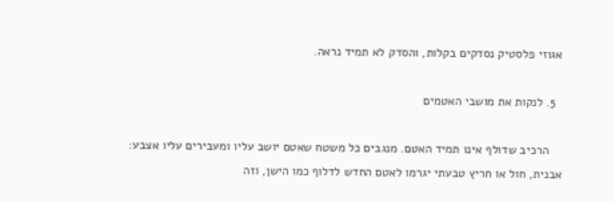אגוזי פלסטיק נסדקים בקלות, והסדק לא תמיד נראה.

  5. לנקות את מושבי האטמים

    הרכיב שדולף אינו תמיד האטם. מנגבים כל משטח שאטם יושב עליו ומעבירים עליו אצבע: אבנית, חול או חריץ טבעתי יגרמו לאטם החדש לדלוף כמו הישן, וזה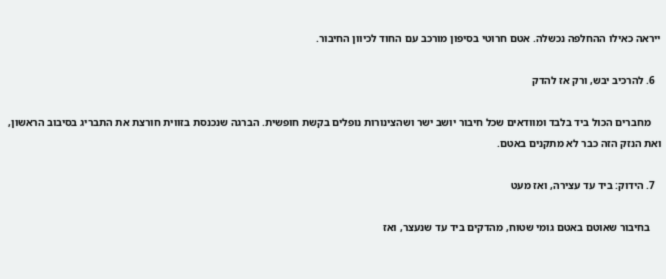ייראה כאילו ההחלפה נכשלה. אטם חרוטי בסיפון מורכב עם החוד לכיוון החיבור.

  6. להרכיב יבש, ורק אז להדק

    מחברים הכול ביד בלבד ומוודאים שכל חיבור יושב ישר ושהצינורות נופלים בקשת חופשית. הברגה שנכנסת בזווית חורצת את התבריג בסיבוב הראשון, ואת הנזק הזה כבר לא מתקנים באטם.

  7. הידוק: ביד עד עצירה, ואז מעט

    בחיבור שאוטם באטם גומי שטוח, מהדקים ביד עד שנעצר, ואז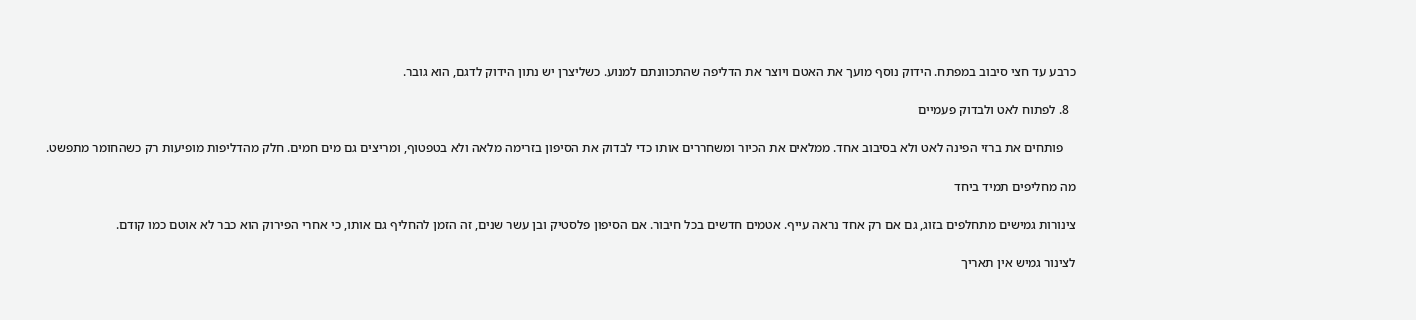כרבע עד חצי סיבוב במפתח. הידוק נוסף מועך את האטם ויוצר את הדליפה שהתכוונתם למנוע. כשליצרן יש נתון הידוק לדגם, הוא גובר.

  8. לפתוח לאט ולבדוק פעמיים

    פותחים את ברזי הפינה לאט ולא בסיבוב אחד. ממלאים את הכיור ומשחררים אותו כדי לבדוק את הסיפון בזרימה מלאה ולא בטפטוף, ומריצים גם מים חמים. חלק מהדליפות מופיעות רק כשהחומר מתפשט.

מה מחליפים תמיד ביחד

צינורות גמישים מתחלפים בזוג, גם אם רק אחד נראה עייף. אטמים חדשים בכל חיבור. אם הסיפון פלסטיק ובן עשר שנים, זה הזמן להחליף גם אותו, כי אחרי הפירוק הוא כבר לא אוטם כמו קודם.

לצינור גמיש אין תאריך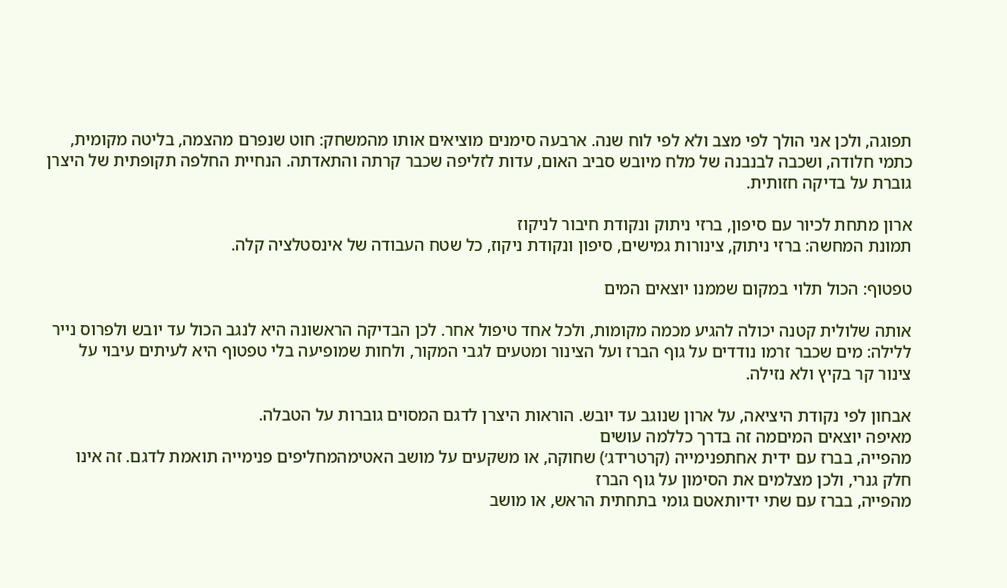תפוגה, ולכן אני הולך לפי מצב ולא לפי לוח שנה. ארבעה סימנים מוציאים אותו מהמשחק: חוט שנפרם מהצמה, בליטה מקומית, כתמי חלודה, ושכבה לבנבנה של מלח מיובש סביב האום, עדות לזליפה שכבר קרתה והתאדתה. הנחיית החלפה תקופתית של היצרן גוברת על בדיקה חזותית.

ארון מתחת לכיור עם סיפון, ברזי ניתוק ונקודת חיבור לניקוז
תמונת המחשה: ברזי ניתוק, צינורות גמישים, סיפון ונקודת ניקוז, כל שטח העבודה של אינסטלציה קלה.

טפטוף: הכול תלוי במקום שממנו יוצאים המים

אותה שלולית קטנה יכולה להגיע מכמה מקומות, ולכל אחד טיפול אחר. לכן הבדיקה הראשונה היא לנגב הכול עד יובש ולפרוס נייר ללילה: מים שכבר זרמו נודדים על גוף הברז ועל הצינור ומטעים לגבי המקור, ולחות שמופיעה בלי טפטוף היא לעיתים עיבוי על צינור קר בקיץ ולא נזילה.

אבחון לפי נקודת היציאה, על ארון שנוגב עד יובש. הוראות היצרן לדגם המסוים גוברות על הטבלה.
מאיפה יוצאים המיםמה זה בדרך כללמה עושים
מהפייה, בברז עם ידית אחתפנימייה (קרטרידג׳) שחוקה, או משקעים על מושב האטימהמחליפים פנימייה תואמת לדגם. זה אינו חלק גנרי, ולכן מצלמים את הסימון על גוף הברז
מהפייה, בברז עם שתי ידיותאטם גומי בתחתית הראש, או מושב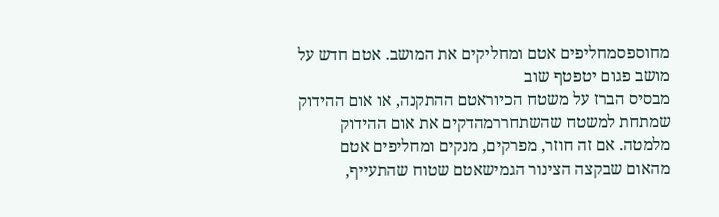מחוספסמחליפים אטם ומחליקים את המושב. אטם חדש על מושב פגום יטפטף שוב
מבסיס הברז על משטח הכיוראטם ההתקנה, או אום ההידוק שמתחת למשטח שהשתחררמהדקים את אום ההידוק מלמטה. אם זה חוזר, מפרקים, מנקים ומחליפים אטם
מהאום שבקצה הצינור הגמישאטם שטוח שהתעייף,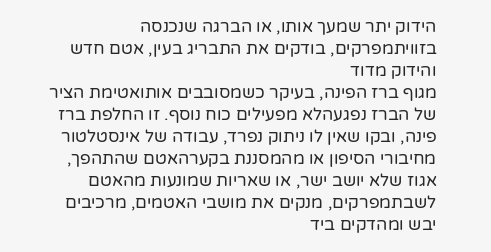הידוק יתר שמעך אותו, או הברגה שנכנסה בזוויתמפרקים, בודקים את התבריג בעין, אטם חדש והידוק מדוד
מגוף ברז הפינה, בעיקר כשמסובבים אותואטימת הציר של הברז נפגעהלא מפעילים כוח נוסף. זו החלפת ברז פינה, ובקו שאין לו ניתוק נפרד, עבודה של אינסטלטור
מחיבורי הסיפון או מהמסננת בקערהאטם שהתהפך, אגוז שלא יושב ישר, או שאריות שמונעות מהאטם לשבתמפרקים, מנקים את מושבי האטמים, מרכיבים יבש ומהדקים ביד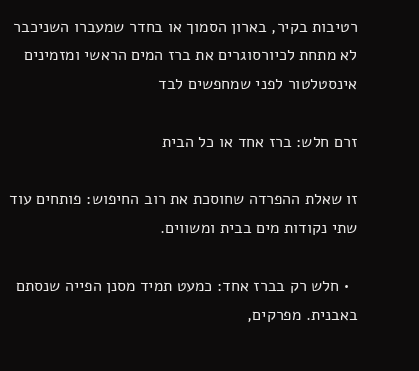רטיבות בקיר, בארון הסמוך או בחדר שמעברו השניכבר לא מתחת לכיורסוגרים את ברז המים הראשי ומזמינים אינסטלטור לפני שמחפשים לבד

זרם חלש: ברז אחד או כל הבית

זו שאלת ההפרדה שחוסכת את רוב החיפוש: פותחים עוד שתי נקודות מים בבית ומשווים.

  • חלש רק בברז אחד: כמעט תמיד מסנן הפייה שנסתם באבנית. מפרקים,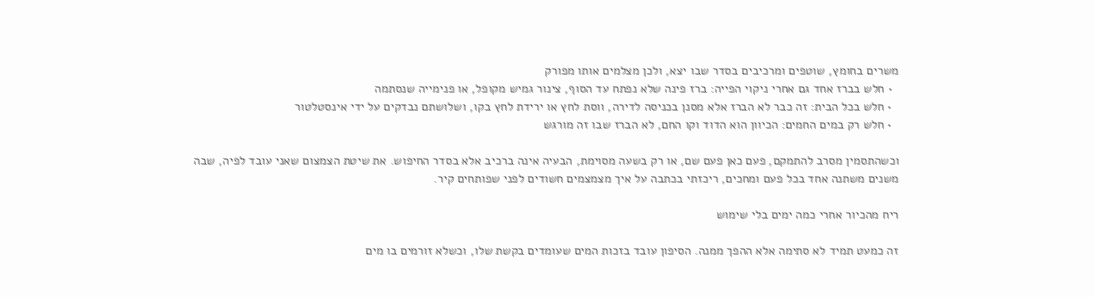משרים בחומץ, שוטפים ומרכיבים בסדר שבו יצא, ולכן מצלמים אותו מפורק
  • חלש בברז אחד גם אחרי ניקוי הפייה: ברז פינה שלא נפתח עד הסוף, צינור גמיש מקופל, או פנימייה שנסתמה
  • חלש בכל הבית: זה כבר לא הברז אלא מסנן בכניסה לדירה, ווסת לחץ או ירידת לחץ בקו, ושלושתם נבדקים על ידי אינסטלטור
  • חלש רק במים החמים: הכיוון הוא הדוד וקו החם, לא הברז שבו זה מורגש

וכשהתסמין מסרב להתמקם, פעם כאן פעם שם, או רק בשעה מסוימת, הבעיה אינה ברכיב אלא בסדר החיפוש. את שיטת הצמצום שאני עובד לפיה, שבה משנים משתנה אחד בכל פעם ומחכים, ריכזתי בכתבה על איך מצמצמים חשודים לפני שפותחים קיר.

ריח מהכיור אחרי כמה ימים בלי שימוש

זה כמעט תמיד לא סתימה אלא ההפך ממנה. הסיפון עובד בזכות המים שעומדים בקשת שלו, וכשלא זורמים בו מים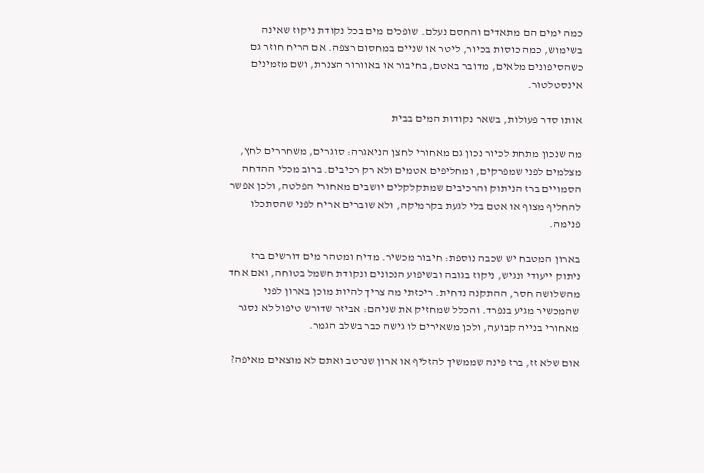כמה ימים הם מתאדים והחסם נעלם. שופכים מים בכל נקודת ניקוז שאינה בשימוש, כמה כוסות בכיור, ליטר או שניים במחסום רצפה. אם הריח חוזר גם כשהסיפונים מלאים, מדובר באטם, בחיבור או באוורור הצנרת, ושם מזמינים אינסטלטור.

אותו סדר פעולות, בשאר נקודות המים בבית

מה שנכון מתחת לכיור נכון גם מאחורי לחצן הניאגרה: סוגרים, משחררים לחץ, מצלמים לפני שמפרקים, ומחליפים אטמים ולא רק רכיבים. ברוב מכלי ההדחה הסמויים ברז הניתוק והרכיבים שמתקלקלים יושבים מאחורי הפלטה, ולכן אפשר להחליף מצוף או אטם בלי לגעת בקרמיקה, ולא שוברים אריח לפני שהסתכלו פנימה.

בארון המטבח יש שכבה נוספת: חיבור מכשיר. מדיח ומטהר מים דורשים ברז ניתוק ייעודי ונגיש, ניקוז בגובה ובשיפוע הנכונים ונקודת חשמל בטוחה, ואם אחד מהשלושה חסר, ההתקנה נדחית. ריכזתי מה צריך להיות מוכן בארון לפני שהמכשיר מגיע בנפרד. והכלל שמחזיק את שניהם: אביזר שדורש טיפול לא נסגר מאחורי בנייה קבועה, ולכן משאירים לו גישה כבר בשלב הגמר.

אום שלא זז, ברז פינה שממשיך להזליף או ארון שנרטב ואתם לא מוצאים מאיפה?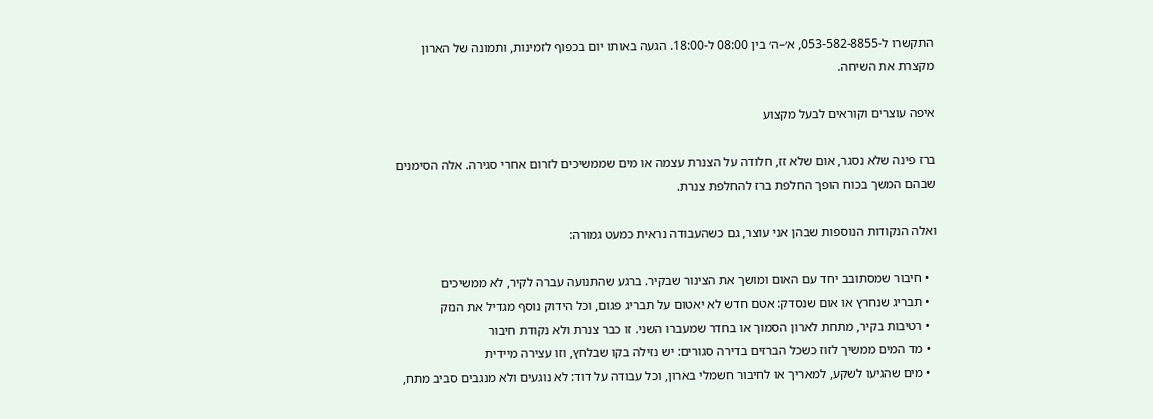התקשרו ל-053-582-8855, א׳–ה׳ בין 08:00 ל-18:00. הגעה באותו יום בכפוף לזמינות, ותמונה של הארון מקצרת את השיחה.

איפה עוצרים וקוראים לבעל מקצוע

ברז פינה שלא נסגר, אום שלא זז, חלודה על הצנרת עצמה או מים שממשיכים לזרום אחרי סגירה. אלה הסימנים שבהם המשך בכוח הופך החלפת ברז להחלפת צנרת.

ואלה הנקודות הנוספות שבהן אני עוצר, גם כשהעבודה נראית כמעט גמורה:

  • חיבור שמסתובב יחד עם האום ומושך את הצינור שבקיר. ברגע שהתנועה עברה לקיר, לא ממשיכים
  • תבריג שנחרץ או אום שנסדק: אטם חדש לא יאטום על תבריג פגום, וכל הידוק נוסף מגדיל את הנזק
  • רטיבות בקיר, מתחת לארון הסמוך או בחדר שמעברו השני. זו כבר צנרת ולא נקודת חיבור
  • מד המים ממשיך לזוז כשכל הברזים בדירה סגורים: יש נזילה בקו שבלחץ, וזו עצירה מיידית
  • מים שהגיעו לשקע, למאריך או לחיבור חשמלי בארון, וכל עבודה על דוד: לא נוגעים ולא מנגבים סביב מתח,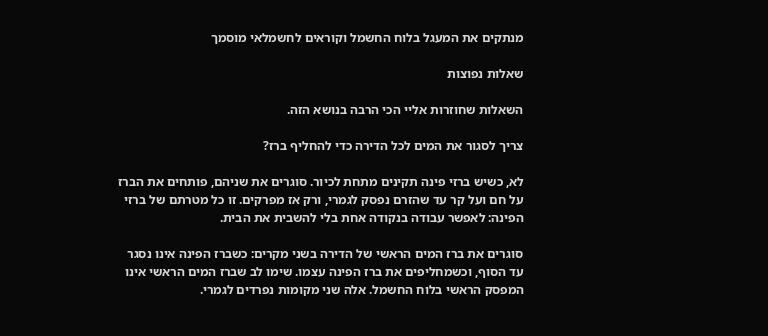מנתקים את המעגל בלוח החשמל וקוראים לחשמלאי מוסמך

שאלות נפוצות

השאלות שחוזרות אליי הכי הרבה בנושא הזה.

צריך לסגור את המים לכל הדירה כדי להחליף ברז?

לא, כשיש ברזי פינה תקינים מתחת לכיור. סוגרים את שניהם, פותחים את הברז על חם ועל קר עד שהזרם נפסק לגמרי, ורק אז מפרקים. זו כל מטרתם של ברזי הפינה: לאפשר עבודה בנקודה אחת בלי להשבית את הבית.

סוגרים את ברז המים הראשי של הדירה בשני מקרים: כשברז הפינה אינו נסגר עד הסוף, וכשמחליפים את ברז הפינה עצמו. שימו לב שברז המים הראשי אינו המפסק הראשי בלוח החשמל. אלה שני מקומות נפרדים לגמרי.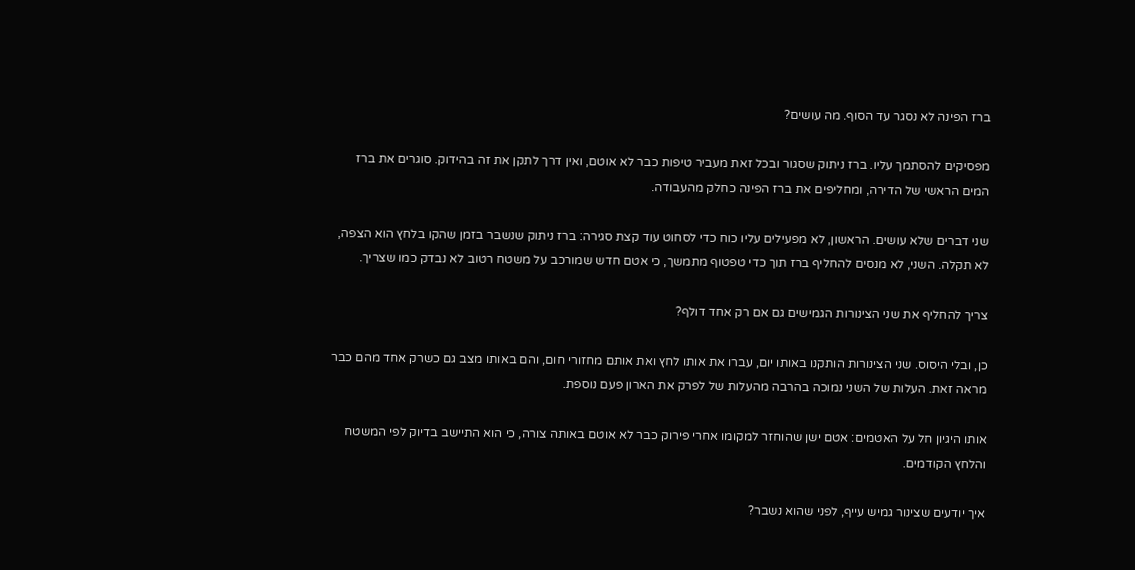ברז הפינה לא נסגר עד הסוף. מה עושים?

מפסיקים להסתמך עליו. ברז ניתוק שסגור ובכל זאת מעביר טיפות כבר לא אוטם, ואין דרך לתקן את זה בהידוק. סוגרים את ברז המים הראשי של הדירה, ומחליפים את ברז הפינה כחלק מהעבודה.

שני דברים שלא עושים. הראשון, לא מפעילים עליו כוח כדי לסחוט עוד קצת סגירה: ברז ניתוק שנשבר בזמן שהקו בלחץ הוא הצפה, לא תקלה. השני, לא מנסים להחליף ברז תוך כדי טפטוף מתמשך, כי אטם חדש שמורכב על משטח רטוב לא נבדק כמו שצריך.

צריך להחליף את שני הצינורות הגמישים גם אם רק אחד דולף?

כן, ובלי היסוס. שני הצינורות הותקנו באותו יום, עברו את אותו לחץ ואת אותם מחזורי חום, והם באותו מצב גם כשרק אחד מהם כבר מראה זאת. העלות של השני נמוכה בהרבה מהעלות של לפרק את הארון פעם נוספת.

אותו היגיון חל על האטמים: אטם ישן שהוחזר למקומו אחרי פירוק כבר לא אוטם באותה צורה, כי הוא התיישב בדיוק לפי המשטח והלחץ הקודמים.

איך יודעים שצינור גמיש עייף, לפני שהוא נשבר?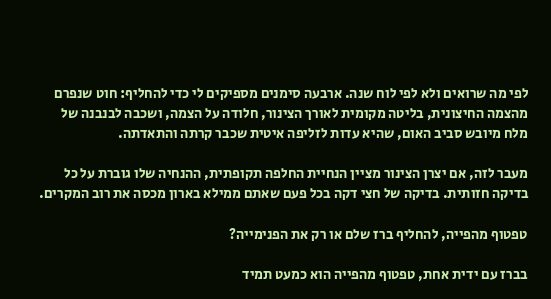לפי מה שרואים ולא לפי לוח שנה. ארבעה סימנים מספיקים לי כדי להחליף: חוט שנפרם מהצמה החיצונית, בליטה מקומית לאורך הצינור, חלודה על הצמה, ושכבה לבנבנה של מלח מיובש סביב האום, שהיא עדות לזליפה איטית שכבר קרתה והתאדתה.

מעבר לזה, אם יצרן הצינור מציין הנחיית החלפה תקופתית, ההנחיה שלו גוברת על כל בדיקה חזותית. בדיקה של חצי דקה בכל פעם שאתם ממילא בארון מכסה את רוב המקרים.

טפטוף מהפייה, להחליף ברז שלם או רק את הפנימייה?

בברז עם ידית אחת, טפטוף מהפייה הוא כמעט תמיד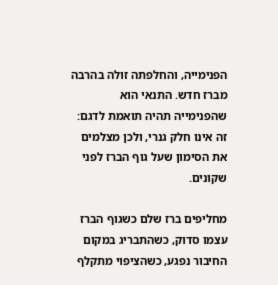הפנימייה, והחלפתה זולה בהרבה מברז חדש. התנאי הוא שהפנימייה תהיה תואמת לדגם: זה אינו חלק גנרי, ולכן מצלמים את הסימון שעל גוף הברז לפני שקונים.

מחליפים ברז שלם כשגוף הברז עצמו סדוק, כשהתבריג במקום החיבור נפגע, כשהציפוי מתקלף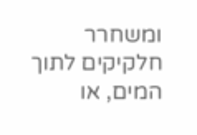ומשחרר חלקיקים לתוך המים, או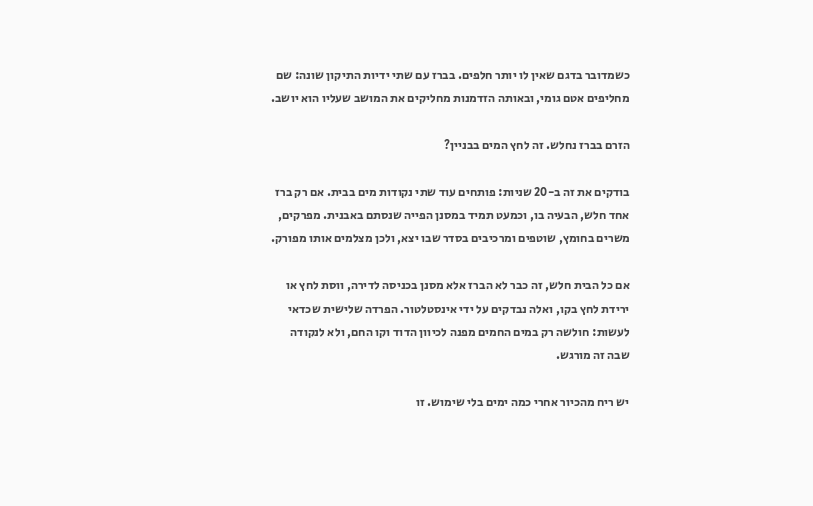כשמדובר בדגם שאין לו יותר חלפים. בברז עם שתי ידיות התיקון שונה: שם מחליפים אטם גומי, ובאותה הזדמנות מחליקים את המושב שעליו הוא יושב.

הזרם בברז נחלש. זה לחץ המים בבניין?

בודקים את זה ב-20 שניות: פותחים עוד שתי נקודות מים בבית. אם רק ברז אחד חלש, הבעיה בו, וכמעט תמיד במסנן הפייה שנסתם באבנית. מפרקים, משרים בחומץ, שוטפים ומרכיבים בסדר שבו יצא, ולכן מצלמים אותו מפורק.

אם כל הבית חלש, זה כבר לא הברז אלא מסנן בכניסה לדירה, ווסת לחץ או ירידת לחץ בקו, ואלה נבדקים על ידי אינסטלטור. הפרדה שלישית שכדאי לעשות: חולשה רק במים החמים מפנה לכיוון הדוד וקו החם, ולא לנקודה שבה זה מורגש.

יש ריח מהכיור אחרי כמה ימים בלי שימוש. זו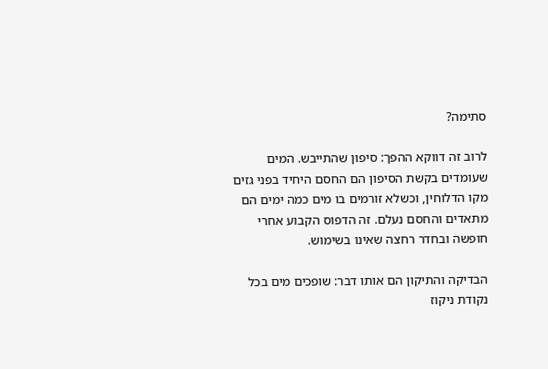סתימה?

לרוב זה דווקא ההפך: סיפון שהתייבש. המים שעומדים בקשת הסיפון הם החסם היחיד בפני גזים מקו הדלוחין, וכשלא זורמים בו מים כמה ימים הם מתאדים והחסם נעלם. זה הדפוס הקבוע אחרי חופשה ובחדר רחצה שאינו בשימוש.

הבדיקה והתיקון הם אותו דבר: שופכים מים בכל נקודת ניקוז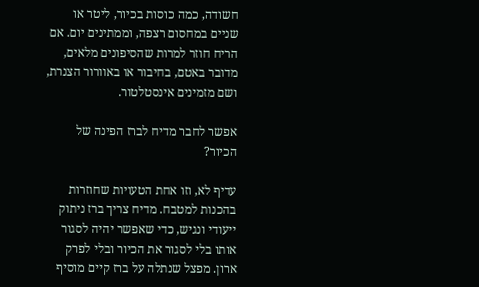חשודה, כמה כוסות בכיור, ליטר או שניים במחסום רצפה, וממתינים יום. אם הריח חוזר למרות שהסיפונים מלאים, מדובר באטם, בחיבור או באוורור הצנרת, ושם מזמינים אינסטלטור.

אפשר לחבר מדיח לברז הפינה של הכיור?

עדיף לא, וזו אחת הטעויות שחוזרות בהכנות למטבח. מדיח צריך ברז ניתוק ייעודי ונגיש, כדי שאפשר יהיה לסגור אותו בלי לסגור את הכיור ובלי לפרק ארון. מפצל שנתלה על ברז קיים מוסיף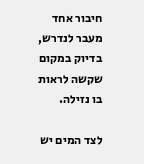חיבור אחד מעבר לנדרש, בדיוק במקום שקשה לראות בו נזילה.

לצד המים יש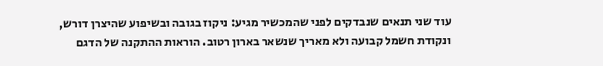עוד שני תנאים שנבדקים לפני שהמכשיר מגיע: ניקוז בגובה ובשיפוע שהיצרן דורש, ונקודת חשמל קבועה ולא מאריך שנשאר בארון רטוב. הוראות ההתקנה של הדגם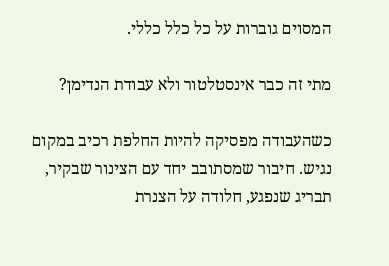המסוים גוברות על כל כלל כללי.

מתי זה כבר אינסטלטור ולא עבודת הנדימן?

כשהעבודה מפסיקה להיות החלפת רכיב במקום נגיש. חיבור שמסתובב יחד עם הצינור שבקיר, תבריג שנפגע, חלודה על הצנרת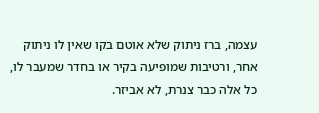עצמה, ברז ניתוק שלא אוטם בקו שאין לו ניתוק אחר, ורטיבות שמופיעה בקיר או בחדר שמעבר לו, כל אלה כבר צנרת, לא אביזר.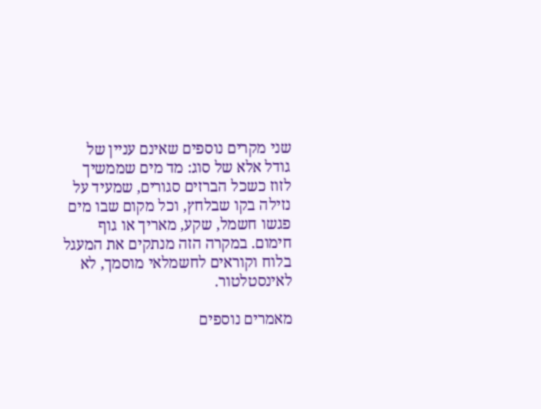שני מקרים נוספים שאינם עניין של גודל אלא של סוג: מד מים שממשיך לזוז כשכל הברזים סגורים, שמעיד על נזילה בקו שבלחץ, וכל מקום שבו מים פגשו חשמל, שקע, מאריך או גוף חימום. במקרה הזה מנתקים את המעגל בלוח וקוראים לחשמלאי מוסמך, לא לאינסטלטור.

מאמרים נוספים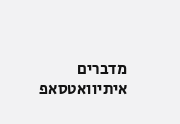מדברים איתיוואטסאפ